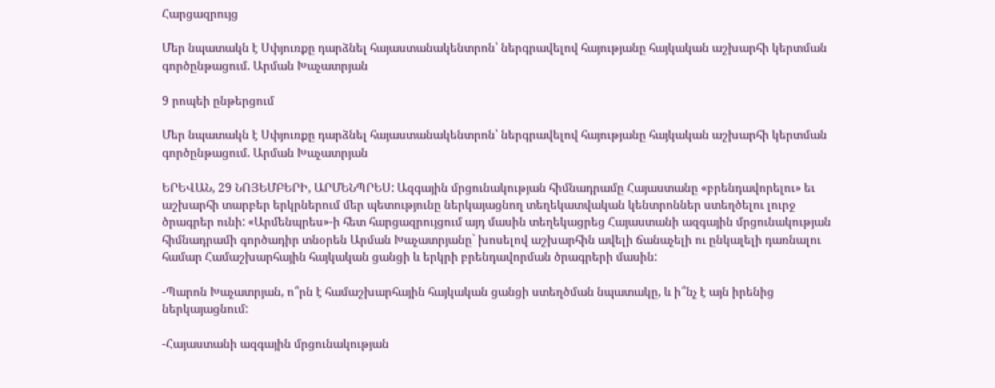Հարցազրույց

Մեր նպատակն է Սփյուռքը դարձնել հայաստանակենտրոն՝ ներգրավելով հայությանը հայկական աշխարհի կերտման գործընթացում. Արման Խաչատրյան

9 րոպեի ընթերցում

Մեր նպատակն է Սփյուռքը դարձնել հայաստանակենտրոն՝ ներգրավելով հայությանը հայկական աշխարհի կերտման գործընթացում. Արման Խաչատրյան

ԵՐԵՎԱՆ, 29 ՆՈՅԵՄԲԵՐԻ, ԱՐՄԵՆՊՐԵՍ: Ազգային մրցունակության հիմնադրամը Հայաստանը «բրենդավորելու» եւ աշխարհի տարբեր երկրներում մեր պետությունը ներկայացնող տեղեկատվական կենտրոններ ստեղծելու լուրջ ծրագրեր ունի: «Արմենպրես»-ի հետ հարցազրույցում այդ մասին տեղեկացրեց Հայաստանի ազգային մրցունակության հիմնադրամի գործադիր տնօրեն Արման Խաչատրյանը` խոսելով աշխարհին ավելի ճանաչելի ու ընկալելի դառնալու համար Համաշխարհային հայկական ցանցի և երկրի բրենդավորման ծրագրերի մասին:

-Պարոն Խաչատրյան, ո՞րն է համաշխարհային հայկական ցանցի ստեղծման նպատակը, և ի՞նչ է այն իրենից ներկայացնում:

-Հայաստանի ազգային մրցունակության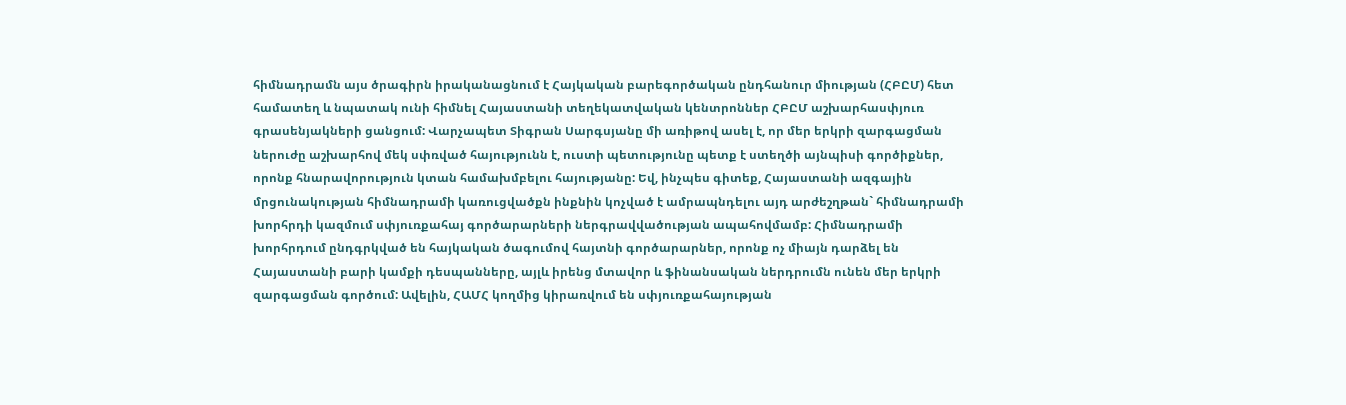հիմնադրամն այս ծրագիրն իրականացնում է Հայկական բարեգործական ընդհանուր միության (ՀԲԸՄ) հետ համատեղ և նպատակ ունի հիմնել Հայաստանի տեղեկատվական կենտրոններ ՀԲԸՄ աշխարհասփյուռ գրասենյակների ցանցում: Վարչապետ Տիգրան Սարգսյանը մի առիթով ասել է, որ մեր երկրի զարգացման ներուժը աշխարհով մեկ սփռված հայությունն է, ուստի պետությունը պետք է ստեղծի այնպիսի գործիքներ, որոնք հնարավորություն կտան համախմբելու հայությանը: Եվ, ինչպես գիտեք, Հայաստանի ազգային մրցունակության հիմնադրամի կառուցվածքն ինքնին կոչված է ամրապնդելու այդ արժեշղթան` հիմնադրամի խորհրդի կազմում սփյուռքահայ գործարարների ներգրավվածության ապահովմամբ: Հիմնադրամի խորհրդում ընդգրկված են հայկական ծագումով հայտնի գործարարներ, որոնք ոչ միայն դարձել են Հայաստանի բարի կամքի դեսպանները, այլև իրենց մտավոր և ֆինանսական ներդրումն ունեն մեր երկրի զարգացման գործում: Ավելին, ՀԱՄՀ կողմից կիրառվում են սփյուռքահայության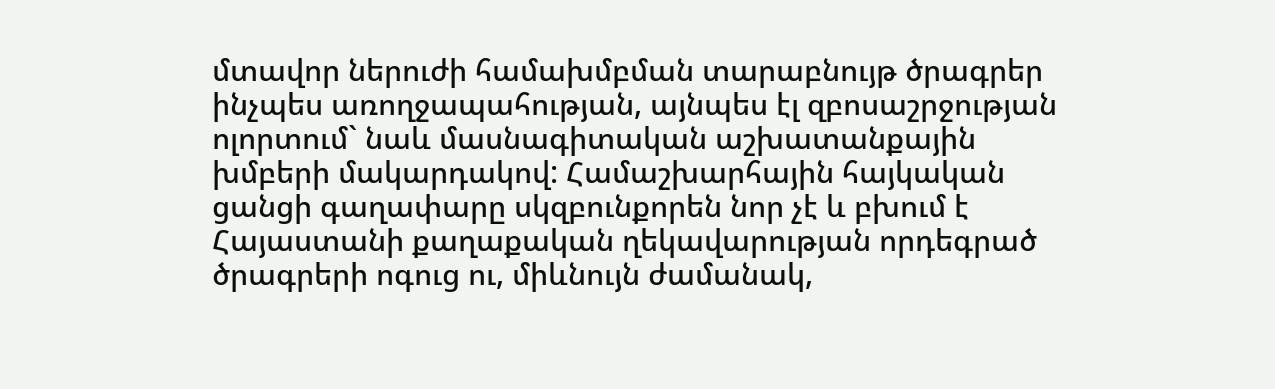մտավոր ներուժի համախմբման տարաբնույթ ծրագրեր ինչպես առողջապահության, այնպես էլ զբոսաշրջության ոլորտում` նաև մասնագիտական աշխատանքային խմբերի մակարդակով: Համաշխարհային հայկական ցանցի գաղափարը սկզբունքորեն նոր չէ և բխում է Հայաստանի քաղաքական ղեկավարության որդեգրած ծրագրերի ոգուց ու, միևնույն ժամանակ,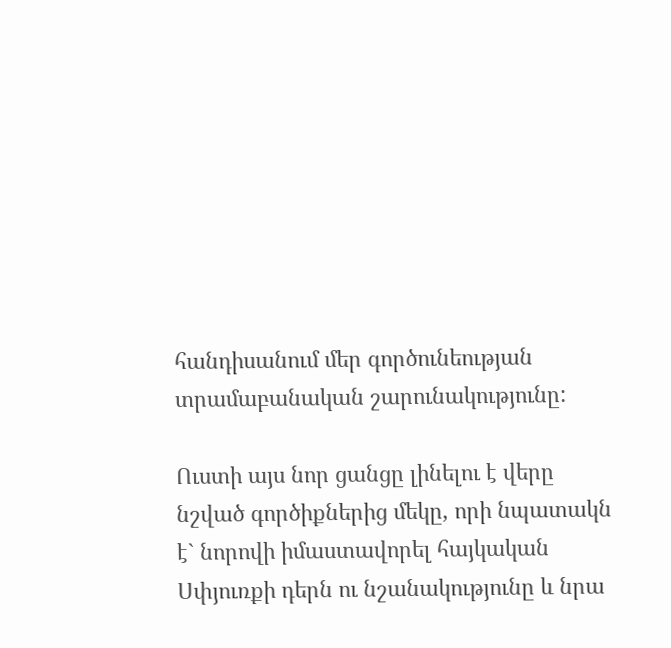հանդիսանում մեր գործունեության տրամաբանական շարունակությունը:

Ուստի այս նոր ցանցը լինելու է վերը նշված գործիքներից մեկը, որի նպատակն է` նորովի իմաստավորել հայկական Սփյուռքի դերն ու նշանակությունը և նրա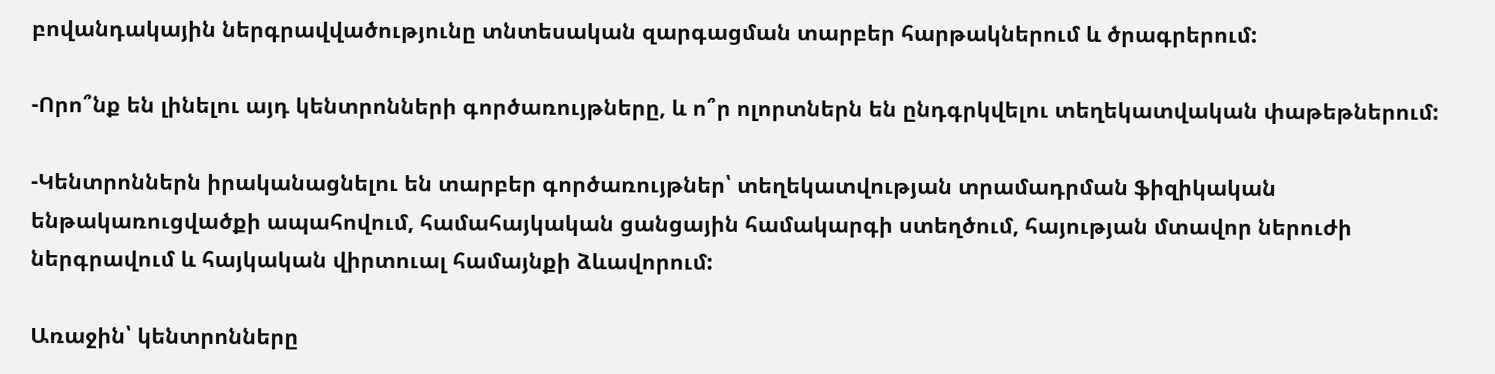բովանդակային ներգրավվածությունը տնտեսական զարգացման տարբեր հարթակներում և ծրագրերում:

-Որո՞նք են լինելու այդ կենտրոնների գործառույթները, և ո՞ր ոլորտներն են ընդգրկվելու տեղեկատվական փաթեթներում:

-Կենտրոններն իրականացնելու են տարբեր գործառույթներ՝ տեղեկատվության տրամադրման ֆիզիկական ենթակառուցվածքի ապահովում, համահայկական ցանցային համակարգի ստեղծում, հայության մտավոր ներուժի ներգրավում և հայկական վիրտուալ համայնքի ձևավորում:

Առաջին՝ կենտրոնները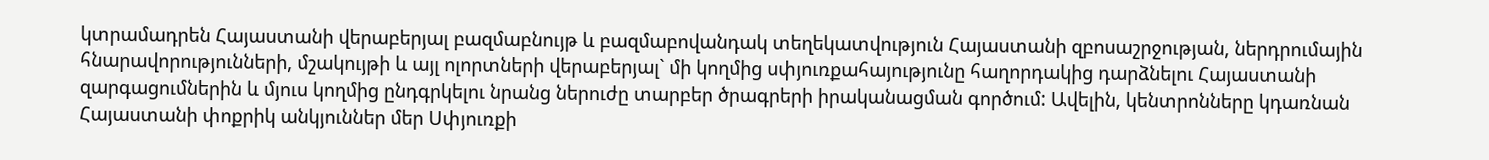կտրամադրեն Հայաստանի վերաբերյալ բազմաբնույթ և բազմաբովանդակ տեղեկատվություն Հայաստանի զբոսաշրջության, ներդրումային հնարավորությունների, մշակույթի և այլ ոլորտների վերաբերյալ` մի կողմից սփյուռքահայությունը հաղորդակից դարձնելու Հայաստանի զարգացումներին և մյուս կողմից ընդգրկելու նրանց ներուժը տարբեր ծրագրերի իրականացման գործում: Ավելին, կենտրոնները կդառնան Հայաստանի փոքրիկ անկյուններ մեր Սփյուռքի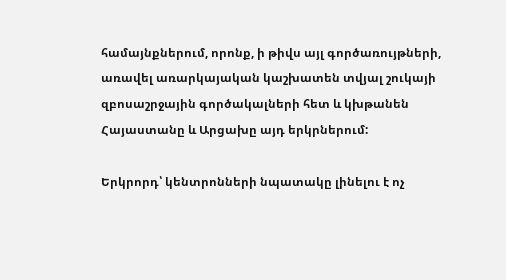համայնքներում, որոնք, ի թիվս այլ գործառույթների, առավել առարկայական կաշխատեն տվյալ շուկայի զբոսաշրջային գործակալների հետ և կխթանեն Հայաստանը և Արցախը այդ երկրներում:

Երկրորդ՝ կենտրոնների նպատակը լինելու է ոչ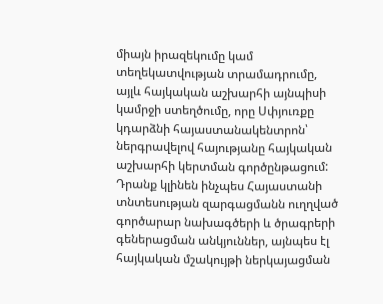միայն իրազեկումը կամ տեղեկատվության տրամադրումը, այլև հայկական աշխարհի այնպիսի կամրջի ստեղծումը, որը Սփյուռքը կդարձնի հայաստանակենտրոն՝ ներգրավելով հայությանը հայկական աշխարհի կերտման գործընթացում: Դրանք կլինեն ինչպես Հայաստանի տնտեսության զարգացմանն ուղղված գործարար նախագծերի և ծրագրերի գեներացման անկյուններ, այնպես էլ հայկական մշակույթի ներկայացման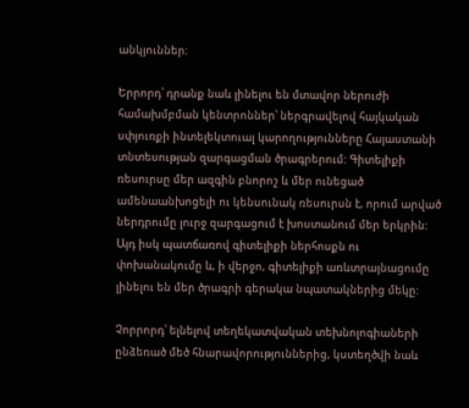անկյուններ:

Երրորդ՝ դրանք նաև լինելու են մտավոր ներուժի համախմբման կենտրոններ՝ ներգրավելով հայկական սփյուռքի ինտելեկտուալ կարողությունները Հայաստանի տնտեսության զարգացման ծրագրերում: Գիտելիքի ռեսուրսը մեր ազգին բնորոշ և մեր ունեցած ամենաանխոցելի ու կենսունակ ռեսուրսն է, որում արված ներդրումը լուրջ զարգացում է խոստանում մեր երկրին: Այդ իսկ պատճառով գիտելիքի ներհոսքն ու փոխանակումը և, ի վերջո, գիտելիքի առևտրայնացումը լինելու են մեր ծրագրի գերակա նպատակներից մեկը:

Չորրորդ՝ ելնելով տեղեկատվական տեխնոլոգիաների ընձեռած մեծ հնարավորություններից, կստեղծվի նաև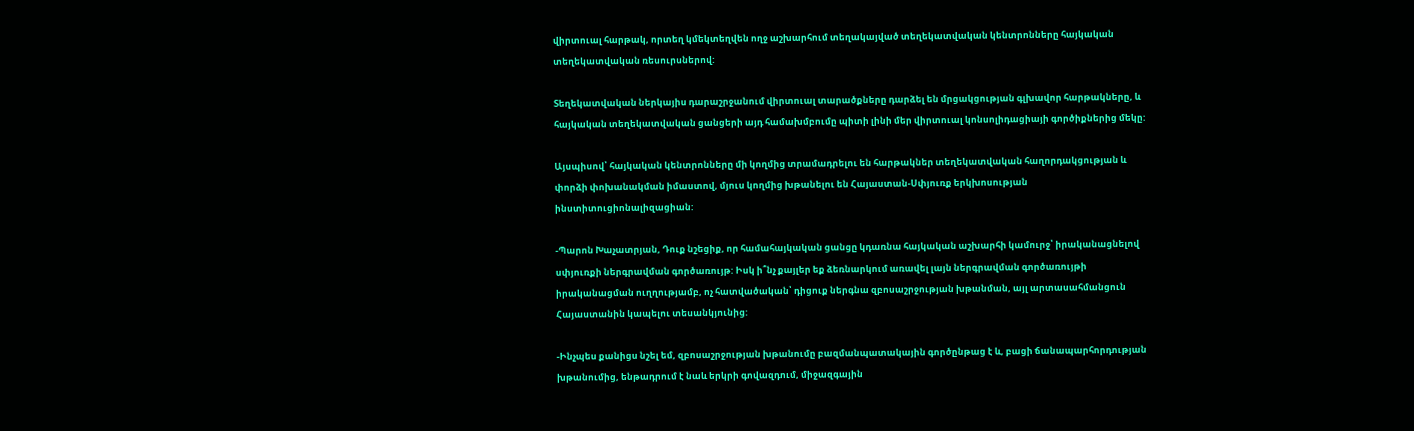վիրտուալ հարթակ, որտեղ կմեկտեղվեն ողջ աշխարհում տեղակայված տեղեկատվական կենտրոնները հայկական տեղեկատվական ռեսուրսներով:

Տեղեկատվական ներկայիս դարաշրջանում վիրտուալ տարածքները դարձել են մրցակցության գլխավոր հարթակները, և հայկական տեղեկատվական ցանցերի այդ համախմբումը պիտի լինի մեր վիրտուալ կոնսոլիդացիայի գործիքներից մեկը:

Այսպիսով՝ հայկական կենտրոնները մի կողմից տրամադրելու են հարթակներ տեղեկատվական հաղորդակցության և փորձի փոխանակման իմաստով, մյուս կողմից խթանելու են Հայաստան-Սփյուռք երկխոսության ինստիտուցիոնալիզացիան:

-Պարոն Խաչատրյան, Դուք նշեցիք, որ համահայկական ցանցը կդառնա հայկական աշխարհի կամուրջ՝ իրականացնելով սփյուռքի ներգրավման գործառույթ: Իսկ ի՞նչ քայլեր եք ձեռնարկում առավել լայն ներգրավման գործառույթի իրականացման ուղղությամբ, ոչ հատվածական՝ դիցուք ներգնա զբոսաշրջության խթանման, այլ արտասահմանցուն Հայաստանին կապելու տեսանկյունից:

-Ինչպես քանիցս նշել եմ, զբոսաշրջության խթանումը բազմանպատակային գործընթաց է և, բացի ճանապարհորդության խթանումից, ենթադրում է նաև երկրի գովազդում, միջազգային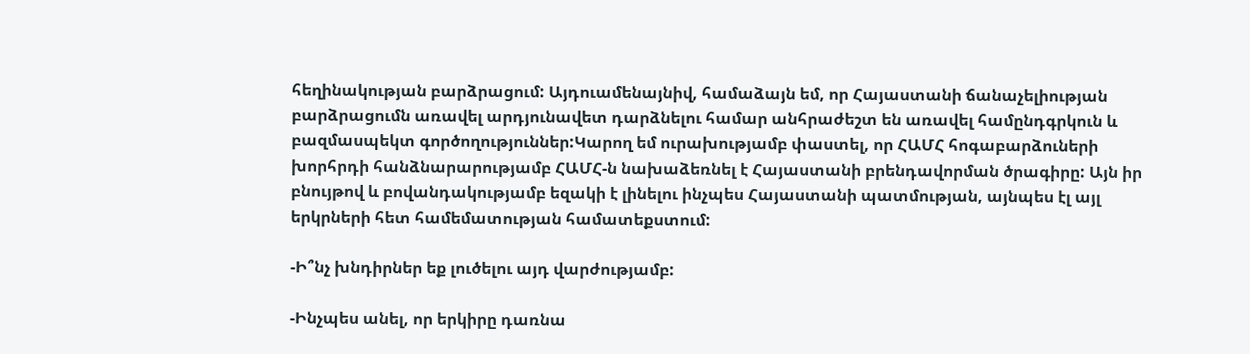հեղինակության բարձրացում: Այդուամենայնիվ, համաձայն եմ, որ Հայաստանի ճանաչելիության բարձրացումն առավել արդյունավետ դարձնելու համար անհրաժեշտ են առավել համընդգրկուն և բազմասպեկտ գործողություններ:Կարող եմ ուրախությամբ փաստել, որ ՀԱՄՀ հոգաբարձուների խորհրդի հանձնարարությամբ ՀԱՄՀ-ն նախաձեռնել է Հայաստանի բրենդավորման ծրագիրը: Այն իր բնույթով և բովանդակությամբ եզակի է լինելու ինչպես Հայաստանի պատմության, այնպես էլ այլ երկրների հետ համեմատության համատեքստում:

-Ի՞նչ խնդիրներ եք լուծելու այդ վարժությամբ:

-Ինչպես անել, որ երկիրը դառնա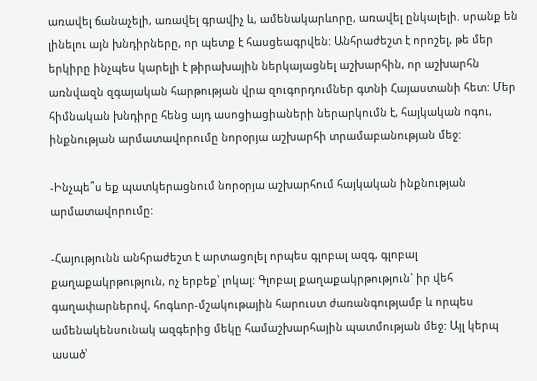առավել ճանաչելի, առավել գրավիչ և, ամենակարևորը, առավել ընկալելի. սրանք են լինելու այն խնդիրները, որ պետք է հասցեագրվեն: Անհրաժեշտ է որոշել, թե մեր երկիրը ինչպես կարելի է թիրախային ներկայացնել աշխարհին, որ աշխարհն առնվազն զգայական հարթության վրա զուգորդումներ գտնի Հայաստանի հետ: Մեր հիմնական խնդիրը հենց այդ ասոցիացիաների ներարկումն է, հայկական ոգու, ինքնության արմատավորումը նորօրյա աշխարհի տրամաբանության մեջ:

-Ինչպե՞ս եք պատկերացնում նորօրյա աշխարհում հայկական ինքնության արմատավորումը:

-Հայությունն անհրաժեշտ է արտացոլել որպես գլոբալ ազգ, գլոբալ քաղաքակրթություն, ոչ երբեք՝ լոկալ: Գլոբալ քաղաքակրթություն` իր վեհ գաղափարներով, հոգևոր-մշակութային հարուստ ժառանգությամբ և որպես ամենակենսունակ ազգերից մեկը համաշխարհային պատմության մեջ: Այլ կերպ ասած՝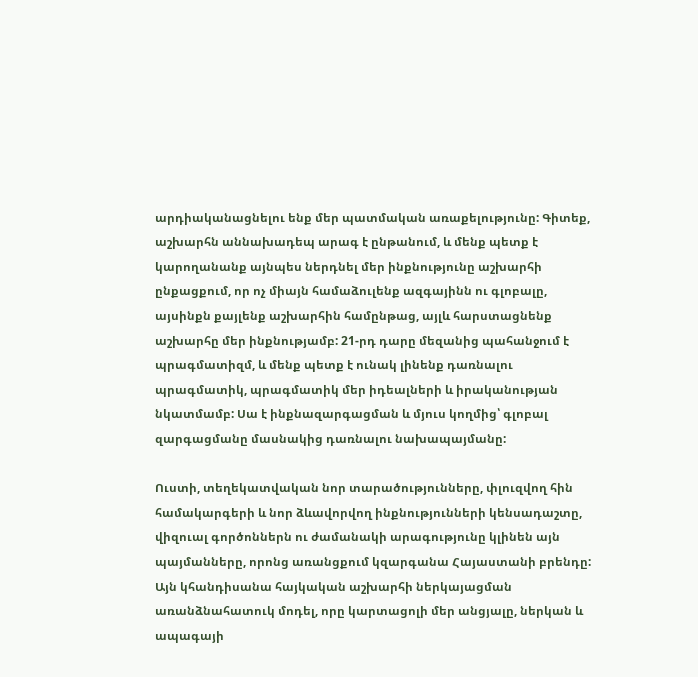արդիականացնելու ենք մեր պատմական առաքելությունը: Գիտեք, աշխարհն աննախադեպ արագ է ընթանում, և մենք պետք է կարողանանք այնպես ներդնել մեր ինքնությունը աշխարհի ընքացքում, որ ոչ միայն համաձուլենք ազգայինն ու գլոբալը, այսինքն քայլենք աշխարհին համընթաց, այլև հարստացնենք աշխարհը մեր ինքնությամբ: 21-րդ դարը մեզանից պահանջում է պրագմատիզմ, և մենք պետք է ունակ լինենք դառնալու պրագմատիկ, պրագմատիկ մեր իդեալների և իրականության նկատմամբ: Սա է ինքնազարգացման և մյուս կողմից՝ գլոբալ զարգացմանը մասնակից դառնալու նախապայմանը:

Ուստի, տեղեկատվական նոր տարածությունները, փլուզվող հին համակարգերի և նոր ձևավորվող ինքնությունների կենսադաշտը, վիզուալ գործոններն ու ժամանակի արագությունը կլինեն այն պայմանները, որոնց առանցքում կզարգանա Հայաստանի բրենդը: Այն կհանդիսանա հայկական աշխարհի ներկայացման առանձնահատուկ մոդել, որը կարտացոլի մեր անցյալը, ներկան և ապագայի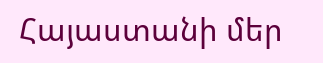Հայաստանի մեր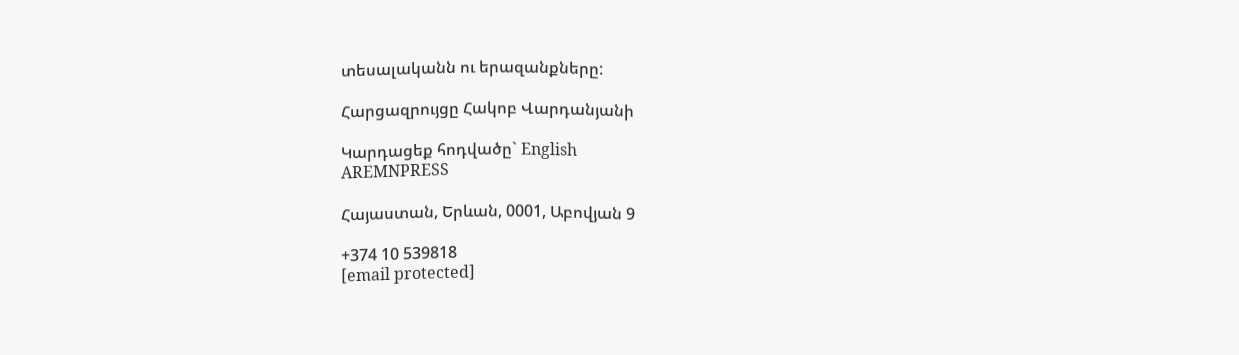տեսալականն ու երազանքները:

Հարցազրույցը Հակոբ Վարդանյանի

Կարդացեք հոդվածը` English
AREMNPRESS

Հայաստան, Երևան, 0001, Աբովյան 9

+374 10 539818
[email protected]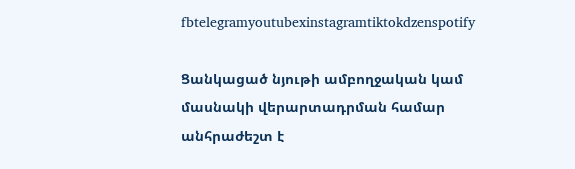fbtelegramyoutubexinstagramtiktokdzenspotify

Ցանկացած նյութի ամբողջական կամ մասնակի վերարտադրման համար անհրաժեշտ է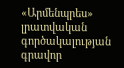«Արմենպրես» լրատվական գործակալության գրավոր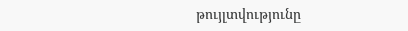թույլտվությունը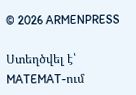© 2026 ARMENPRESS

Ստեղծվել է՝ MATEMAT-ում